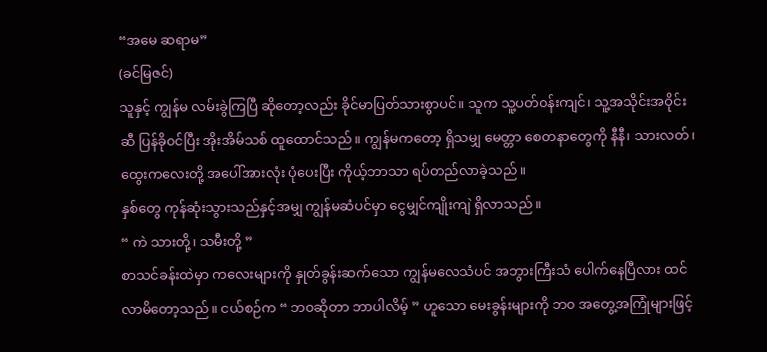“အမေ ဆရာမ”
(ခင်မြဇင်)
သူနှင့် ကျွန်မ လမ်းခွဲကြပြီ ဆိုတော့လည်း ခိုင်မာပြတ်သားစွာပင်။ သူက သူ့ပတ်၀န်းကျင်၊ သူ့အသိုင်းအဝိုင်းဆီ ပြန်ခို၀င်ပြီး အိုးအိမ်သစ် ထူထောင်သည်။ ကျွန်မကတော့ ရှိသမျှ မေတ္တာ စေတနာတွေကို နီနီ၊ သားလတ်၊ ထွေးကလေးတို့ အပေါ်အားလုံး ပုံပေးပြီး ကိုယ့်ဘာသာ ရပ်တည်လာခဲ့သည်။
နှစ်တွေ ကုန်ဆုံးသွားသည်နှင့်အမျှ ကျွန်မဆံပင်မှာ ငွေမျှင်ကျိုးကျဲ ရှိလာသည်။
“ ကဲ သားတို့၊ သမီးတို့ ”
စာသင်ခန်းထဲမှာ ကလေးများကို နှုတ်ခွန်းဆက်သော ကျွန်မလေသံပင် အဘွားကြီးသံ ပေါက်နေပြီလား ထင်လာမိတော့သည်။ ငယ်စဉ်က “ ဘ၀ဆိုတာ ဘာပါလိမ့် ” ဟူသော မေးခွန်းများကို ဘ၀ အတွေ့အကြုံများဖြင့်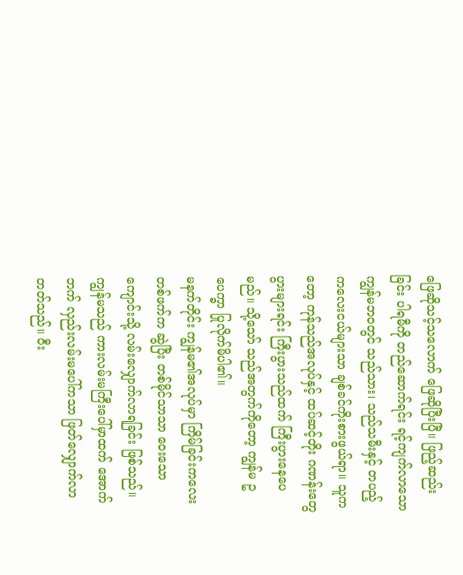ဖြေဆိုသင့်သလောက် ဖြေဆိုပြီးပြီ။ ဖြည့်ဆည်းခြင်း ပါရမီကို တည်ဆောက်ရင်း ရင့်ကျက်လာသော ကျွန်မဘ၀တွင် သည်သား၊ သည်သမီးနှင့် တပည့် ကလေးငယ်များသာ ချစ်ခင်ကိုးစားဖွယ်ရာ။ သူကတော့ ကုန်သည်အလုပ်နှင့် ထပ်ဆင့်တိုး ဂဏန်းတွေပွားများရင်း ကြီးပွားသည်ထက် ကြီးပွားနေပေမည်။ သို့သော် သည်အတွက်ကိုတော့ ကျွန်မ ဥပေက္ခာ ပြုလိုက်မိပါ၏။
မနက်တိုင်း ကျွန်မ၏အလုပ်မှာ ကြိမ်ခြင်းကလေး တစ်ဖက်က ဆွဲပြီး တစ်မိုင်သာသာ ဝေးသော ကျောင်းသို့ လမ်းလျှောက်လာရခြင်း ဖြစ်သည်။ ကျွန်မသည် ကားလမ်းမကြီးပေါ်မှာထက် အောက်ဘက် လှည်းလမ်းမပေါ်ကသာ ဖြတ်လျှောက်လာတတ်သည်။ ဝီး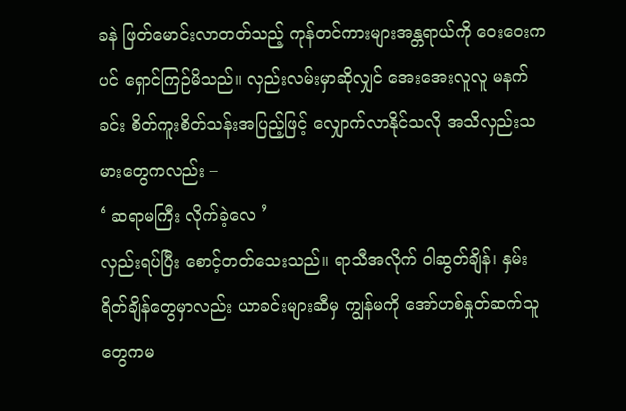ခနဲ ဖြတ်မောင်းလာတတ်သည့် ကုန်တင်ကားများအန္တရာယ်ကို ဝေးဝေးကပင် ရှောင်ကြဉ်မိသည်။ လှည်းလမ်းမှာဆိုလျှင် အေးအေးလူလူ မနက်ခင်း စိတ်ကူးစိတ်သန်းအပြည့်ဖြင့် လျှောက်လာနိုင်သလို အသိလှည်းသမားတွေကလည်း –
‘ ဆရာမကြီး လိုက်ခဲ့လေ ’
လှည်းရပ်ပြီး စောင့်တတ်သေးသည်။ ရာသီအလိုက် ဝါဆွတ်ချိန်၊ နှမ်းရိတ်ချိန်တွေမှာလည်း ယာခင်းများဆီမှ ကျွန်မကို အော်ဟစ်နှုတ်ဆက်သူတွေကမ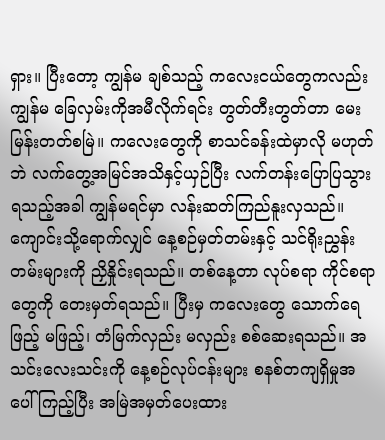ရှား။ ပြီးတော့ ကျွန်မ ချစ်သည့် ကလေးငယ်တွေကလည်း ကျွန်မ ခြေလှမ်းကိုအမီလိုက်ရင်း တွတ်တီးတွတ်တာ မေးမြန်းတတ်စမြဲ။ ကလေးတွေကို စာသင်ခန်းထဲမှာလို မဟုတ်ဘဲ လက်တွေ့အမြင်အသိနှင့်ယှဉ်ပြီး လက်တန်းပြောပြသွားရသည့်အခါ ကျွန်မရင်မှာ လန်းဆတ်ကြည်နူးလှသည်။
ကျောင်းသို့ရောက်လျှင် နေ့စဉ်မှတ်တမ်းနှင့် သင်ရိုးညွှန်းတမ်းများကို ညှိနှိုင်းရသည်။ တစ်နေ့တာ လုပ်စရာ ကိုင်စရာတွေကို တေးမှတ်ရသည်။ ပြီးမှ ကလေးတွေ သောက်ရေ ဖြည့် မဖြည့်၊ တံမြက်လှည်း မလှည်း စစ်ဆေးရသည်။ အသင်းလေးသင်းကို နေ့စဉ်လုပ်ငန်းများ စနစ်တကျရှိမှုအပေါ်ကြည့်ပြီး အမြဲအမှတ်ပေးထား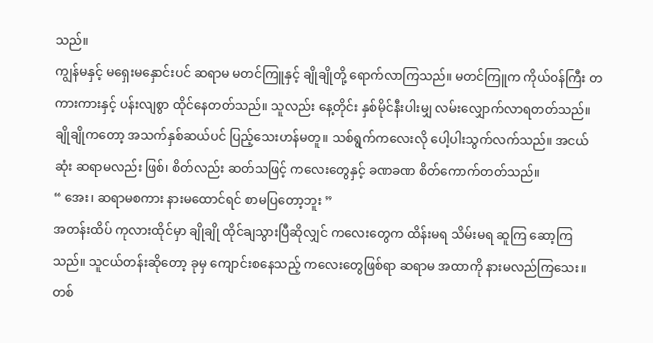သည်။
ကျွန်မနှင့် မရှေးမနှောင်းပင် ဆရာမ မတင်ကြူနှင့် ချိုချိုတို့ ရောက်လာကြသည်။ မတင်ကြူက ကိုယ်၀န်ကြီး တကားကားနှင့် ပန်းလျစွာ ထိုင်နေတတ်သည်။ သူလည်း နေ့တိုင်း နှစ်မိုင်နီးပါးမျှ လမ်းလျှောက်လာရတတ်သည်။ ချိုချိုကတော့ အသက်နှစ်ဆယ်ပင် ပြည့်သေးဟန်မတူ။ သစ်ရွက်ကလေးလို ပေါ့ပါးသွက်လက်သည်။ အငယ်ဆုံး ဆရာမလည်း ဖြစ်၊ စိတ်လည်း ဆတ်သဖြင့် ကလေးတွေနှင့် ခဏခဏ စိတ်ကောက်တတ်သည်။
“ အေး၊ ဆရာမစကား နားမထောင်ရင် စာမပြတော့ဘူး ”
အတန်းထိပ် ကုလားထိုင်မှာ ချိုချို ထိုင်ချသွားပြီဆိုလျှင် ကလေးတွေက ထိန်းမရ သိမ်းမရ ဆူကြ ဆော့ကြသည်။ သူငယ်တန်းဆိုတော့ ခုမှ ကျောင်းစနေသည့် ကလေးတွေဖြစ်ရာ ဆရာမ အထာကို နားမလည်ကြသေး။ တစ်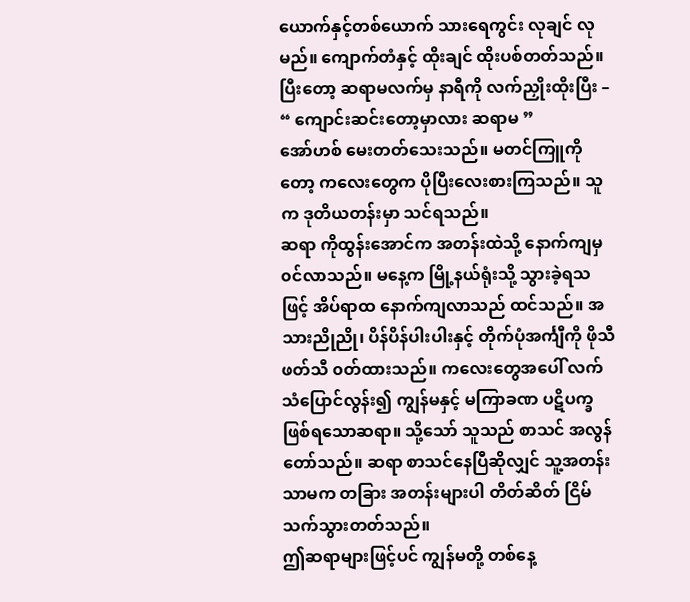ယောက်နှင့်တစ်ယောက် သားရေကွင်း လုချင် လုမည်။ ကျောက်တံနှင့် ထိုးချင် ထိုးပစ်တတ်သည်။ ပြီးတော့ ဆရာမလက်မှ နာရီကို လက်ညှိုးထိုးပြီး –
“ ကျောင်းဆင်းတော့မှာလား ဆရာမ ”
အော်ဟစ် မေးတတ်သေးသည်။ မတင်ကြူကိုတော့ ကလေးတွေက ပိုပြီးလေးစားကြသည်။ သူက ဒုတိယတန်းမှာ သင်ရသည်။
ဆရာ ကိုထွန်းအောင်က အတန်းထဲသို့ နောက်ကျမှ ၀င်လာသည်။ မနေ့က မြို့နယ်ရုံးသို့ သွားခဲ့ရသဖြင့် အိပ်ရာထ နောက်ကျလာသည် ထင်သည်။ အသားညိုညို၊ ပိန်ပိန်ပါးပါးနှင့် တိုက်ပုံအင်္ကျီကို ဖိုသီဖတ်သီ ၀တ်ထားသည်။ ကလေးတွေအပေါ် လက်သံပြောင်လွန်း၍ ကျွန်မနှင့် မကြာခဏ ပဋိပက္ခ ဖြစ်ရသောဆရာ။ သို့သော် သူသည် စာသင် အလွန်တော်သည်။ ဆရာ စာသင်နေပြီဆိုလျှင် သူ့အတန်းသာမက တခြား အတန်းများပါ တိတ်ဆိတ် ငြိမ်သက်သွားတတ်သည်။
ဤဆရာများဖြင့်ပင် ကျွန်မတို့ တစ်နေ့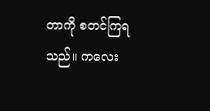တာကို စတင်ကြရသည်။ ကလေး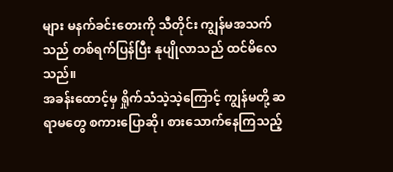များ မနက်ခင်းတေးကို သီတိုင်း ကျွန်မအသက်သည် တစ်ရက်ပြန်ပြီး နုပျိုလာသည် ထင်မိလေသည်။
အခန်းထောင့်မှ ရှိုက်သံသဲ့သဲ့ကြောင့် ကျွန်မတို့ ဆရာမတွေ စကားပြောဆို၊ စားသောက်နေကြသည့်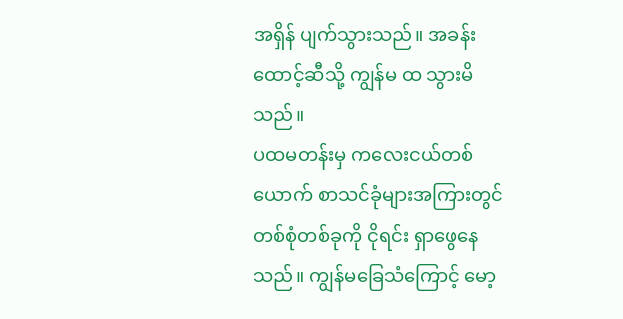အရှိန် ပျက်သွားသည်။ အခန်းထောင့်ဆီသို့ ကျွန်မ ထ သွားမိသည်။
ပထမတန်းမှ ကလေးငယ်တစ်ယောက် စာသင်ခုံများအကြားတွင် တစ်စုံတစ်ခုကို ငိုရင်း ရှာဖွေနေသည်။ ကျွန်မခြေသံကြောင့် မော့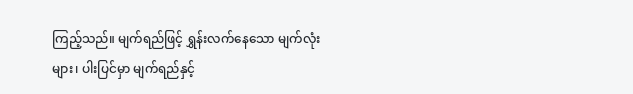ကြည့်သည်။ မျက်ရည်ဖြင့် ရွှန်းလက်နေသော မျက်လုံးများ၊ ပါးပြင်မှာ မျက်ရည်နှင့်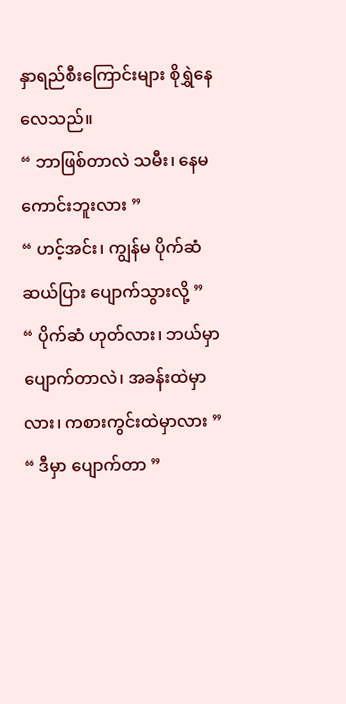နှာရည်စီးကြောင်းများ စိုရွှဲနေလေသည်။
“ ဘာဖြစ်တာလဲ သမီး၊ နေမကောင်းဘူးလား ”
“ ဟင့်အင်း၊ ကျွန်မ ပိုက်ဆံဆယ်ပြား ပျောက်သွားလို့ ”
“ ပိုက်ဆံ ဟုတ်လား၊ ဘယ်မှာ ပျောက်တာလဲ၊ အခန်းထဲမှာလား၊ ကစားကွင်းထဲမှာလား ”
“ ဒီမှာ ပျောက်တာ ”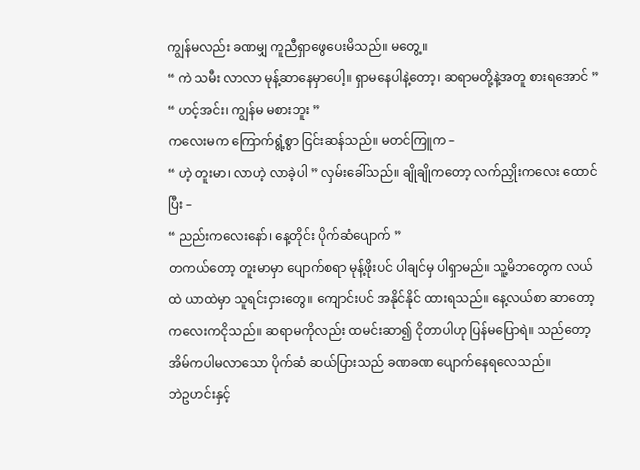ကျွန်မလည်း ခဏမျှ ကူညီရှာဖွေပေးမိသည်။ မတွေ့။
“ ကဲ သမီး လာလာ မုန့်ဆာနေမှာပေါ့။ ရှာမနေပါနဲ့တော့၊ ဆရာမတို့နဲ့အတူ စားရအောင် ”
“ ဟင့်အင်း၊ ကျွန်မ မစားဘူး ”
ကလေးမက ကြောက်ရွံ့စွာ ငြင်းဆန်သည်။ မတင်ကြူက –
“ ဟဲ့ တူးမာ၊ လာဟဲ့ လာခဲ့ပါ ” လှမ်းခေါ်သည်။ ချိုချိုကတော့ လက်ညှိုးကလေး ထောင်ပြီး –
“ ညည်းကလေးနော်၊ နေ့တိုင်း ပိုက်ဆံပျောက် ”
တကယ်တော့ တူးမာမှာ ပျောက်စရာ မုန့်ဖိုးပင် ပါချင်မှ ပါရှာမည်။ သူ့မိဘတွေက လယ်ထဲ ယာထဲမှာ သူရင်းငှားတွေ။ ကျောင်းပင် အနိုင်နိုင် ထားရသည်။ နေ့လယ်စာ ဆာတော့ ကလေးကငိုသည်။ ဆရာမကိုလည်း ထမင်းဆာ၍ ငိုတာပါဟု ပြန်မပြောရဲ။ သည်တော့ အိမ်ကပါမလာသော ပိုက်ဆံ ဆယ်ပြားသည် ခဏခဏ ပျောက်နေရလေသည်။
ဘဲဥဟင်းနှင့်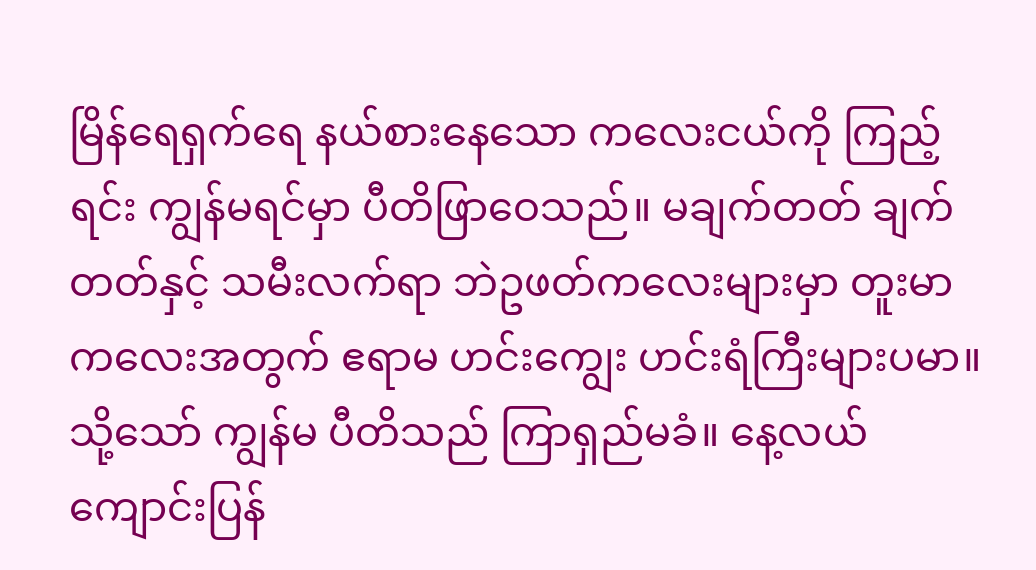မြိန်ရေရှက်ရေ နယ်စားနေသော ကလေးငယ်ကို ကြည့်ရင်း ကျွန်မရင်မှာ ပီတိဖြာဝေသည်။ မချက်တတ် ချက်တတ်နှင့် သမီးလက်ရာ ဘဲဥဖတ်ကလေးများမှာ တူးမာကလေးအတွက် ဧရာမ ဟင်းကျွေး ဟင်းရံကြီးများပမာ။
သို့သော် ကျွန်မ ပီတိသည် ကြာရှည်မခံ။ နေ့လယ် ကျောင်းပြန်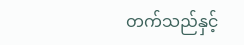တက်သည်နှင့်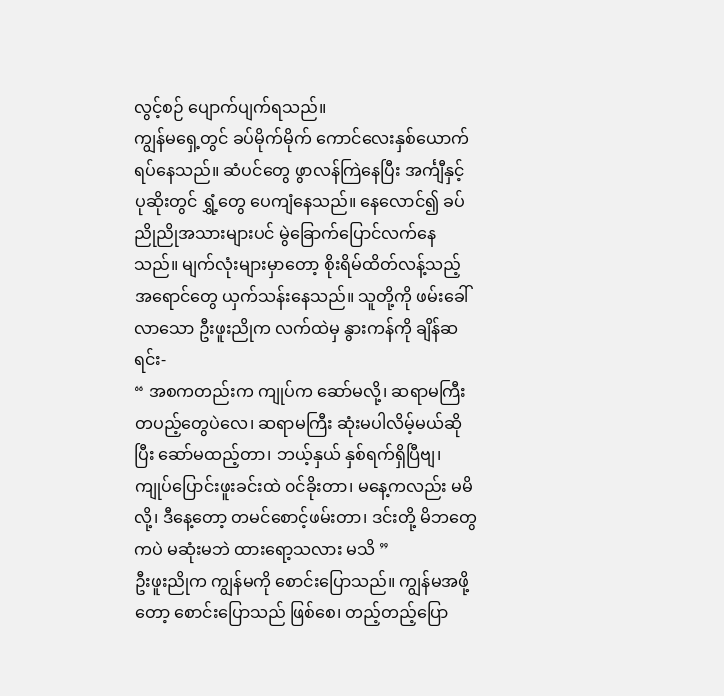လွင့်စဉ် ပျောက်ပျက်ရသည်။
ကျွန်မရှေ့တွင် ခပ်မိုက်မိုက် ကောင်လေးနှစ်ယောက် ရပ်နေသည်။ ဆံပင်တွေ ဖွာလန်ကြဲနေပြီး အင်္ကျီနှင့် ပုဆိုးတွင် ရွှံ့တွေ ပေကျံနေသည်။ နေလောင်၍ ခပ်ညိုညိုအသားများပင် မွဲခြောက်ပြောင်လက်နေသည်။ မျက်လုံးများမှာတော့ စိုးရိမ်ထိတ်လန့်သည့် အရောင်တွေ ယှက်သန်းနေသည်။ သူတို့ကို ဖမ်းခေါ်လာသော ဦးဖူးညိုက လက်ထဲမှ နွားကန်ကို ချိန်ဆရင်း-
“ အစကတည်းက ကျုပ်က ဆော်မလို့၊ ဆရာမကြီး တပည့်တွေပဲလေ၊ ဆရာမကြီး ဆုံးမပါလိမ့်မယ်ဆိုပြီး ဆော်မထည့်တာ၊ ဘယ့်နှယ် နှစ်ရက်ရှိပြီဗျ၊ ကျုပ်ပြောင်းဖူးခင်းထဲ ၀င်ခိုးတာ၊ မနေ့ကလည်း မမိလို့၊ ဒီနေ့တော့ တမင်စောင့်ဖမ်းတာ၊ ဒင်းတို့ မိဘတွေကပဲ မဆုံးမဘဲ ထားရော့သလား မသိ ”
ဦးဖူးညိုက ကျွန်မကို စောင်းပြောသည်။ ကျွန်မအဖို့တော့ စောင်းပြောသည် ဖြစ်စေ၊ တည့်တည့်ပြော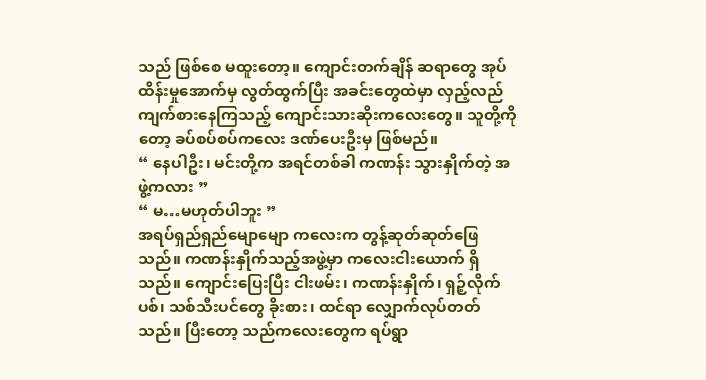သည် ဖြစ်စေ မထူးတော့။ ကျောင်းတက်ချိန် ဆရာတွေ အုပ်ထိန်းမှုအောက်မှ လွတ်ထွက်ပြီး အခင်းတွေထဲမှာ လှည့်လည်ကျက်စားနေကြသည့် ကျောင်းသားဆိုးကလေးတွေ။ သူတို့ကိုတော့ ခပ်စပ်စပ်ကလေး ဒဏ်ပေးဦးမှ ဖြစ်မည်။
“ နေပါဦး၊ မင်းတို့က အရင်တစ်ခါ ကဏန်း သွားနှိုက်တဲ့ အဖွဲ့ကလား ”
“ မ…မဟုတ်ပါဘူး ”
အရပ်ရှည်ရှည်မျောမျော ကလေးက တွန့်ဆုတ်ဆုတ်ဖြေသည်။ ကဏန်းနှိုက်သည့်အဖွဲ့မှာ ကလေးငါးယောက် ရှိသည်။ ကျောင်းပြေးပြီး ငါးဖမ်း၊ ကဏန်းနှိုက်၊ ရှဉ့်လိုက်ပစ်၊ သစ်သီးပင်တွေ ခိုးစား၊ ထင်ရာ လျှောက်လုပ်တတ်သည်။ ပြီးတော့ သည်ကလေးတွေက ရပ်ရွာ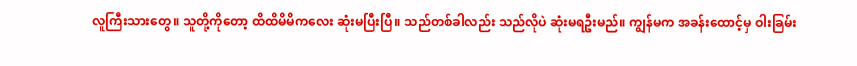လူကြီးသားတွေ။ သူတို့ကိုတော့ ထိထိမိမိကလေး ဆုံးမပြီးပြီ။ သည်တစ်ခါလည်း သည်လိုပဲ ဆုံးမရဦးမည်။ ကျွန်မက အခန်းထောင့်မှ ဝါးခြမ်း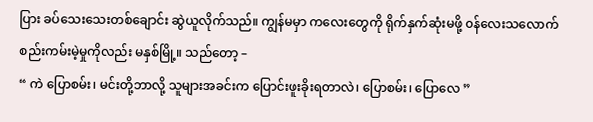ပြား ခပ်သေးသေးတစ်ချောင်း ဆွဲယူလိုက်သည်။ ကျွန်မမှာ ကလေးတွေကို ရိုက်နှက်ဆုံးမဖို့ ၀န်လေးသလောက် စည်းကမ်းမဲ့မှုကိုလည်း မနှစ်မြို့။ သည်တော့ –
“ ကဲ ပြောစမ်း၊ မင်းတို့ဘာလို့ သူများအခင်းက ပြောင်းဖူးခိုးရတာလဲ၊ ပြောစမ်း၊ ပြောလေ ”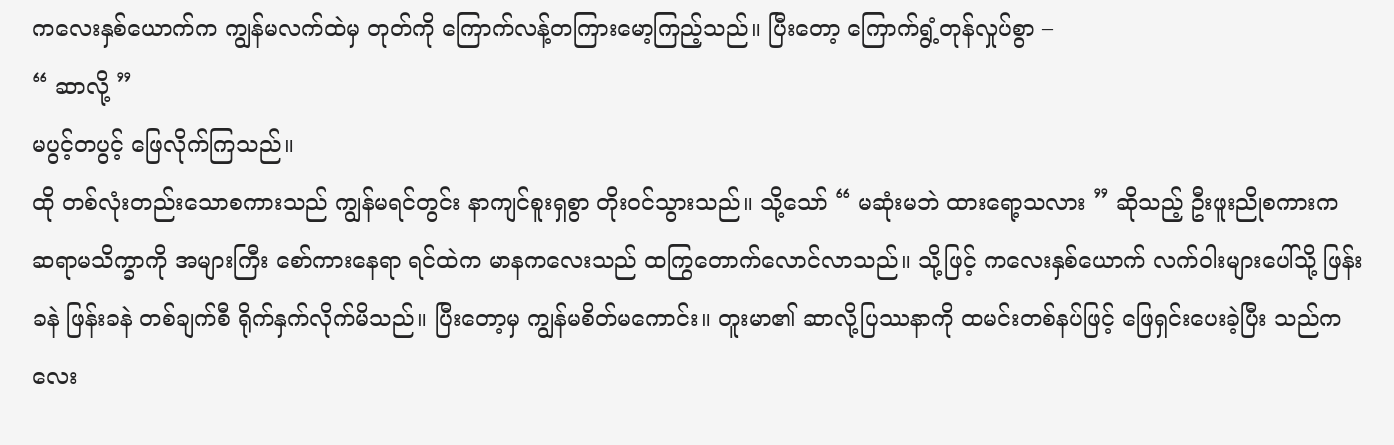ကလေးနှစ်ယောက်က ကျွန်မလက်ထဲမှ တုတ်ကို ကြောက်လန့်တကြားမော့ကြည့်သည်။ ပြီးတော့ ကြောက်ရွံ့တုန်လှုပ်စွာ –
“ ဆာလို့ ”
မပွင့်တပွင့် ဖြေလိုက်ကြသည်။
ထို တစ်လုံးတည်းသောစကားသည် ကျွန်မရင်တွင်း နာကျင်စူးရှစွာ တိုး၀င်သွားသည်။ သို့သော် “ မဆုံးမဘဲ ထားရော့သလား ” ဆိုသည့် ဦးဖူးညိုစကားက ဆရာမသိက္ခာကို အများကြီး စော်ကားနေရာ ရင်ထဲက မာနကလေးသည် ထကြွတောက်လောင်လာသည်။ သို့ဖြင့် ကလေးနှစ်ယောက် လက်ဝါးများပေါ်သို့ ဖြန်းခနဲ ဖြန်းခနဲ တစ်ချက်စီ ရိုက်နှက်လိုက်မိသည်။ ပြီးတော့မှ ကျွန်မစိတ်မကောင်း။ တူးမာ၏ ဆာလို့ပြဿနာကို ထမင်းတစ်နပ်ဖြင့် ဖြေရှင်းပေးခဲ့ပြီး သည်ကလေး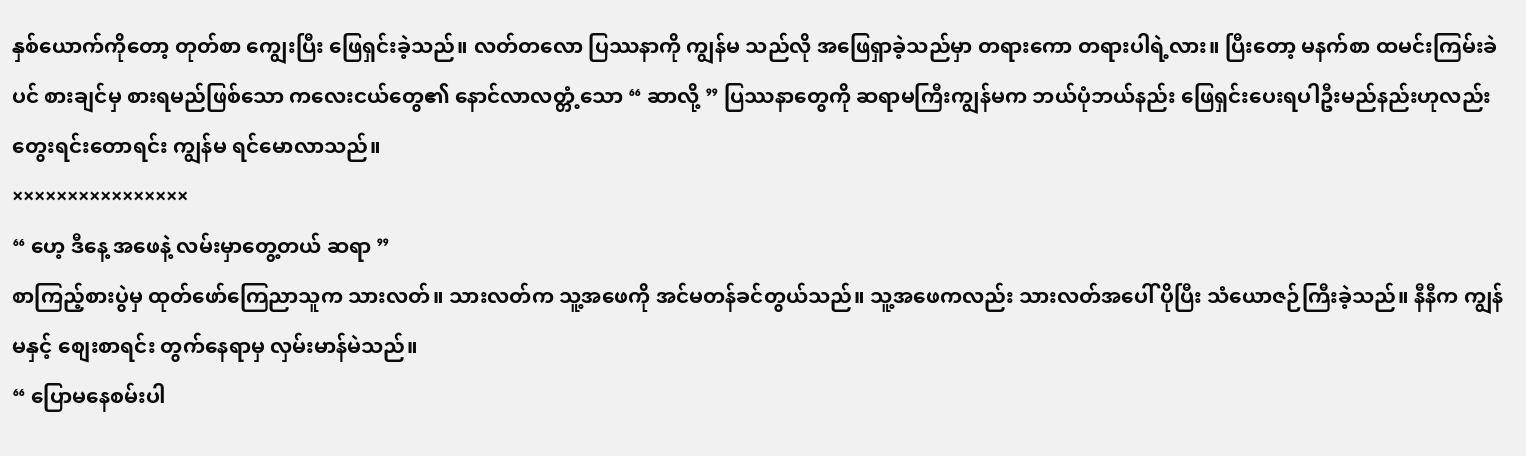နှစ်ယောက်ကိုတော့ တုတ်စာ ကျွေးပြီး ဖြေရှင်းခဲ့သည်။ လတ်တလော ပြဿနာကို ကျွန်မ သည်လို အဖြေရှာခဲ့သည်မှာ တရားကော တရားပါရဲ့လား။ ပြီးတော့ မနက်စာ ထမင်းကြမ်းခဲပင် စားချင်မှ စားရမည်ဖြစ်သော ကလေးငယ်တွေ၏ နောင်လာလတ္တံ့သော “ ဆာလို့ ” ပြဿနာတွေကို ဆရာမကြီးကျွန်မက ဘယ်ပုံဘယ်နည်း ဖြေရှင်းပေးရပါဦးမည်နည်းဟုလည်း တွေးရင်းတောရင်း ကျွန်မ ရင်မောလာသည်။
××××××××××××××××
“ ဟေ့ ဒီနေ့ အဖေနဲ့ လမ်းမှာတွေ့တယ် ဆရာ ”
စာကြည့်စားပွဲမှ ထုတ်ဖော်ကြေညာသူက သားလတ်။ သားလတ်က သူ့အဖေကို အင်မတန်ခင်တွယ်သည်။ သူ့အဖေကလည်း သားလတ်အပေါ် ပိုပြီး သံယောဇဉ်ကြီးခဲ့သည်။ နီနီက ကျွန်မနှင့် စျေးစာရင်း တွက်နေရာမှ လှမ်းမာန်မဲသည်။
“ ပြောမနေစမ်းပါ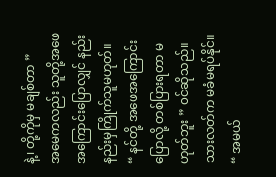နဲ့၊ တို့ကိုမှ မချစ်တာ ”
အမေကလည်း သူတို့အဖေအကြောင်းပြောလျှင် နည်းနည်းမှကြိုက်သူမဟုတ်။
“ နင်တို့ အဖေအကြောင်း ပြောလို့ တစ်ပြားရတာ မဟုတ်ဘူး ” ၀င်ဆိုသည်။ သားလတ်က မခံမရပ်နိုင်။
“ အမယ်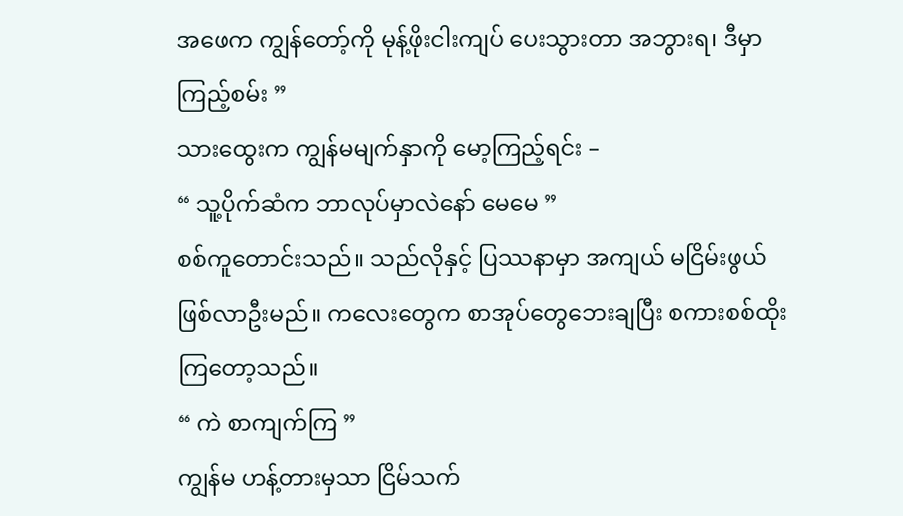အဖေက ကျွန်တော့်ကို မုန့်ဖိုးငါးကျပ် ပေးသွားတာ အဘွားရ၊ ဒီမှာ ကြည့်စမ်း ”
သားထွေးက ကျွန်မမျက်နှာကို မော့ကြည့်ရင်း –
“ သူ့ပိုက်ဆံက ဘာလုပ်မှာလဲနော် မေမေ ”
စစ်ကူတောင်းသည်။ သည်လိုနှင့် ပြဿနာမှာ အကျယ် မငြိမ်းဖွယ်ဖြစ်လာဦးမည်။ ကလေးတွေက စာအုပ်တွေဘေးချပြီး စကားစစ်ထိုးကြတော့သည်။
“ ကဲ စာကျက်ကြ ”
ကျွန်မ ဟန့်တားမှသာ ငြိမ်သက်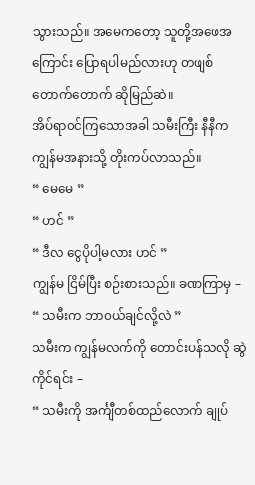သွားသည်။ အမေကတော့ သူတို့အဖေအကြောင်း ပြောရပါမည်လားဟု တဖျစ်တောက်တောက် ဆိုမြည်ဆဲ။
အိပ်ရာ၀င်ကြသောအခါ သမီးကြီး နီနီက ကျွန်မအနားသို့ တိုးကပ်လာသည်။
“ မေမေ ”
“ ဟင် ”
“ ဒီလ ငွေပိုပါ့မလား ဟင် ”
ကျွန်မ ငြိမ်ပြီး စဉ်းစားသည်။ ခဏကြာမှ –
“ သမီးက ဘာ၀ယ်ချင်လို့လဲ ”
သမီးက ကျွန်မလက်ကို တောင်းပန်သလို ဆွဲကိုင်ရင်း –
“ သမီးကို အင်္ကျီတစ်ထည်လောက် ချုပ်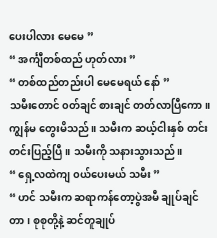ပေးပါလား မေမေ ”
“ အင်္ကျီတစ်ထည် ဟုတ်လား ”
“ တစ်ထည်တည်းပါ မေမေရယ် နော် ”
သမီးတောင် ၀တ်ချင် စားချင် တတ်လာပြီကော။ ကျွန်မ တွေးမိသည်။ သမီးက ဆယ့်ငါးနှစ် တင်းတင်းပြည့်ပြီ။ သမီးကို သနားသွားသည်။
“ ရှေ့လထဲကျ ၀ယ်ပေးမယ် သမီး ”
“ ဟင် သမီးက ဆရာကန်တော့ပွဲအမီ ချုပ်ချင်တာ၊ စုစုတို့နဲ့ ဆင်တူချုပ်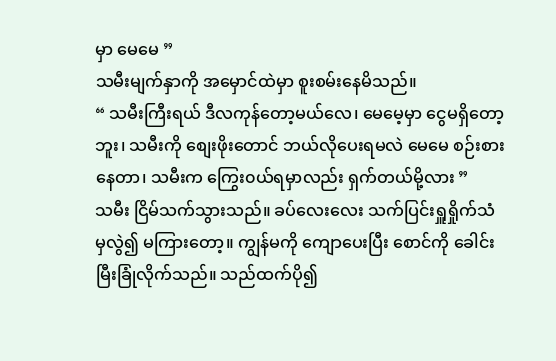မှာ မေမေ ”
သမီးမျက်နှာကို အမှောင်ထဲမှာ စူးစမ်းနေမိသည်။
“ သမီးကြီးရယ် ဒီလကုန်တော့မယ်လေ၊ မေမေ့မှာ ငွေမရှိတော့ဘူး၊ သမီးကို စျေးဖိုးတောင် ဘယ်လိုပေးရမလဲ မေမေ စဉ်းစားနေတာ၊ သမီးက ကြွေး၀ယ်ရမှာလည်း ရှက်တယ်မို့လား ”
သမီး ငြိမ်သက်သွားသည်။ ခပ်လေးလေး သက်ပြင်းရှူရှိုက်သံမှလွဲ၍ မကြားတော့။ ကျွန်မကို ကျောပေးပြီး စောင်ကို ခေါင်းမြီးခြုံလိုက်သည်။ သည်ထက်ပို၍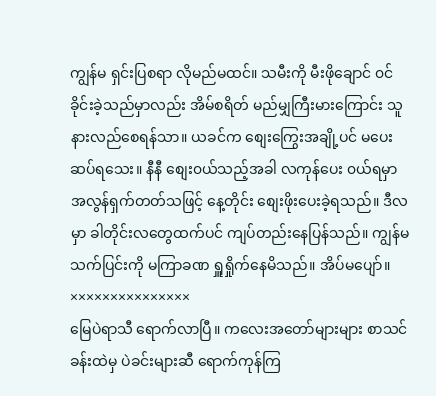ကျွန်မ ရှင်းပြစရာ လိုမည်မထင်။ သမီးကို မီးဖိုချောင် ၀င်ခိုင်းခဲ့သည်မှာလည်း အိမ်စရိတ် မည်မျှကြီးမားကြောင်း သူ နားလည်စေရန်သာ။ ယခင်က စျေးကြွေးအချို့ပင် မပေးဆပ်ရသေး။ နီနီ စျေး၀ယ်သည့်အခါ လကုန်ပေး ၀ယ်ရမှာ အလွန်ရှက်တတ်သဖြင့် နေ့တိုင်း စျေးဖိုးပေးခဲ့ရသည်။ ဒီလမှာ ခါတိုင်းလတွေထက်ပင် ကျပ်တည်းနေပြန်သည်။ ကျွန်မ သက်ပြင်းကို မကြာခဏ ရှူရှိုက်နေမိသည်။ အိပ်မပျော်။
×××××××××××××××
မြေပဲရာသီ ရောက်လာပြီ။ ကလေးအတော်များများ စာသင်ခန်းထဲမှ ပဲခင်းများဆီ ရောက်ကုန်ကြ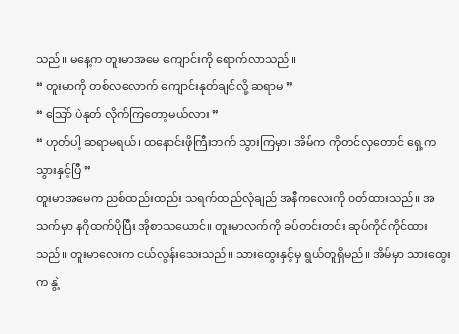သည်။ မနေ့က တူးမာအမေ ကျောင်းကို ရောက်လာသည်။
“ တူးမာကို တစ်လလောက် ကျောင်းနုတ်ချင်လို့ ဆရာမ ”
“ သြော် ပဲနုတ် လိုက်ကြတော့မယ်လား ”
“ ဟုတ်ပါ့ ဆရာမရယ်၊ ထနောင်းဖိုကြီးဘက် သွားကြမှာ၊ အိမ်က ကိုတင်လှတောင် ရှေ့က သွားနှင့်ပြီ ”
တူးမာအမေက ညစ်ထည်းထည်း သရက်ထည်လုံချည် အနီကလေးကို ၀တ်ထားသည်။ အသက်မှာ နဂိုထက်ပိုပြီး အိုစာသယောင်။ တူးမာလက်ကို ခပ်တင်းတင်း ဆုပ်ကိုင်ကိုင်ထားသည်။ တူးမာလေးက ငယ်လွန်းသေးသည်။ သားထွေးနှင့်မှ ရွယ်တူရှိမည်။ အိမ်မှာ သားထွေးက နွဲ့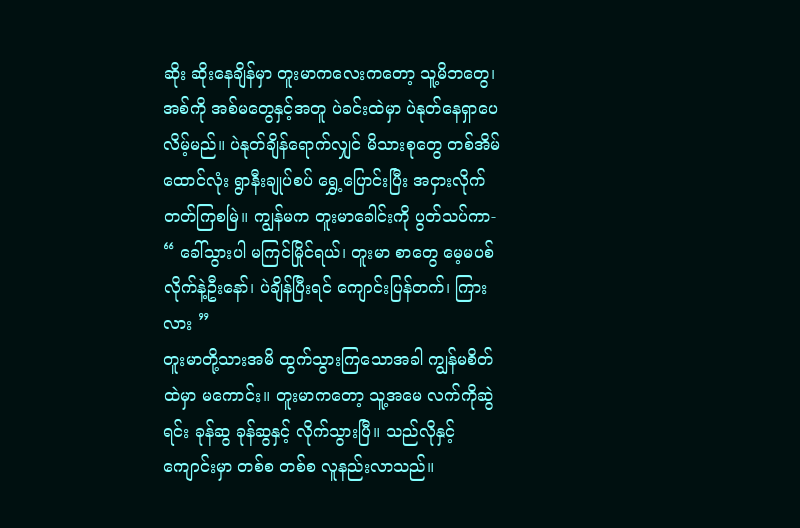ဆိုး ဆိုးနေချိန်မှာ တူးမာကလေးကတော့ သူ့မိဘတွေ၊ အစ်ကို အစ်မတွေနှင့်အတူ ပဲခင်းထဲမှာ ပဲနုတ်နေရှာပေလိမ့်မည်။ ပဲနုတ်ချိန်ရောက်လျှင် မိသားစုတွေ တစ်အိမ်ထောင်လုံး ရွာနီးချုပ်စပ် ရွှေ့ပြောင်းပြီး အငှားလိုက်တတ်ကြစမြဲ။ ကျွန်မက တူးမာခေါင်းကို ပွတ်သပ်ကာ-
“ ခေါ်သွားပါ မကြင်မြိုင်ရယ်၊ တူးမာ စာတွေ မေ့မပစ်လိုက်နဲ့ဦးနော်၊ ပဲချိန်ပြီးရင် ကျောင်းပြန်တက်၊ ကြားလား ”
တူးမာတို့သားအမိ ထွက်သွားကြသောအခါ ကျွန်မစိတ်ထဲမှာ မကောင်း။ တူးမာကတော့ သူ့အမေ လက်ကိုဆွဲရင်း ခုန်ဆွ ခုန်ဆွနှင့် လိုက်သွားပြီ။ သည်လိုနှင့် ကျောင်းမှာ တစ်စ တစ်စ လူနည်းလာသည်။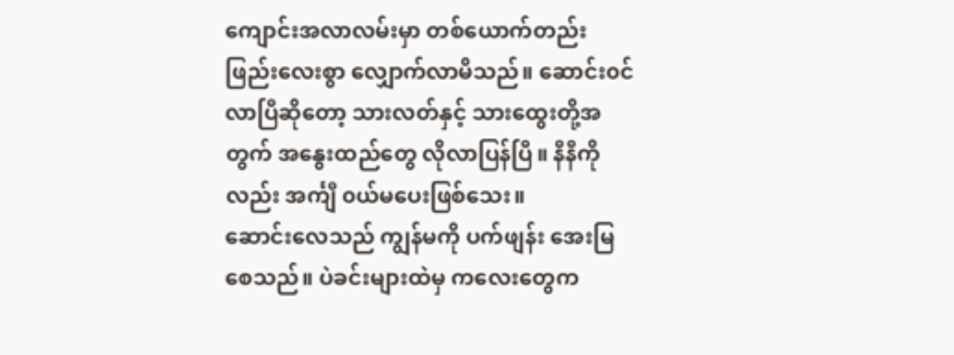ကျောင်းအလာလမ်းမှာ တစ်ယောက်တည်း ဖြည်းလေးစွာ လျှောက်လာမိသည်။ ဆောင်း၀င်လာပြီဆိုတော့ သားလတ်နှင့် သားထွေးတို့အတွက် အနွေးထည်တွေ လိုလာပြန်ပြီ။ နီနီကိုလည်း အင်္ကျီ ၀ယ်မပေးဖြစ်သေး။
ဆောင်းလေသည် ကျွန်မကို ပက်ဖျန်း အေးမြစေသည်။ ပဲခင်းများထဲမှ ကလေးတွေက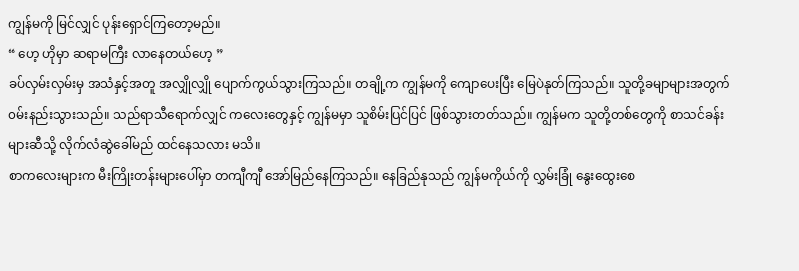ကျွန်မကို မြင်လျှင် ပုန်းရှောင်ကြတော့မည်။
“ ဟေ့ ဟိုမှာ ဆရာမကြီး လာနေတယ်ဟေ့ ”
ခပ်လှမ်းလှမ်းမှ အသံနှင့်အတူ အလျှိုလျှို ပျောက်ကွယ်သွားကြသည်။ တချို့က ကျွန်မကို ကျောပေးပြီး မြေပဲနုတ်ကြသည်။ သူတို့ခမျာများအတွက် ၀မ်းနည်းသွားသည်။ သည်ရာသီရောက်လျှင် ကလေးတွေနှင့် ကျွန်မမှာ သူစိမ်းပြင်ပြင် ဖြစ်သွားတတ်သည်။ ကျွန်မက သူတို့တစ်တွေကို စာသင်ခန်းများဆီသို့ လိုက်လံဆွဲခေါ်မည် ထင်နေသလား မသိ။
စာကလေးများက မီးကြိုးတန်းများပေါ်မှာ တကျီကျီ အော်မြည်နေကြသည်။ နေခြည်နုသည် ကျွန်မကိုယ်ကို လွှမ်းခြုံ နွေးထွေးစေ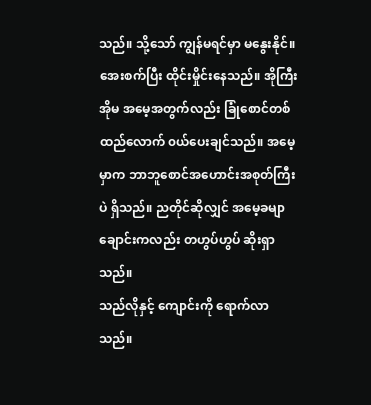သည်။ သို့သော် ကျွန်မရင်မှာ မနွေးနိုင်။ အေးစက်ပြီး ထိုင်းမှိုင်းနေသည်။ အိုကြီးအိုမ အမေ့အတွက်လည်း ခြုံစောင်တစ်ထည်လောက် ၀ယ်ပေးချင်သည်။ အမေ့မှာက ဘာဘူစောင်အဟောင်းအစုတ်ကြီးပဲ ရှိသည်။ ညတိုင်ဆိုလျှင် အမေ့ခမျာ ချောင်းကလည်း တဟွပ်ဟွပ် ဆိုးရှာသည်။
သည်လိုနှင့် ကျောင်းကို ရောက်လာသည်။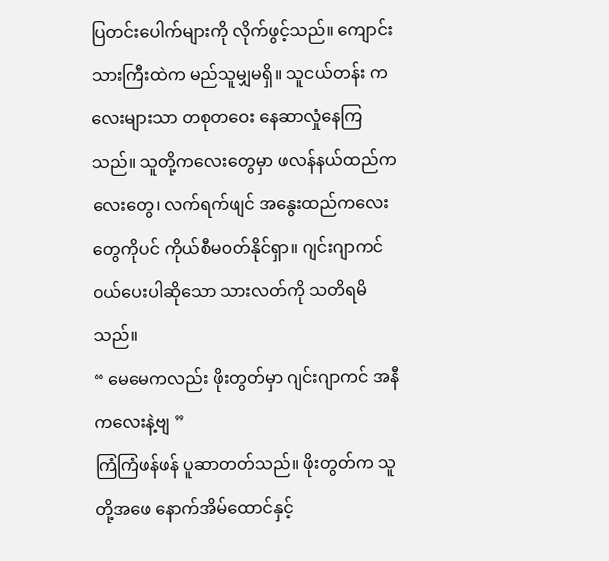ပြတင်းပေါက်များကို လိုက်ဖွင့်သည်။ ကျောင်းသားကြီးထဲက မည်သူမျှမရှိ။ သူငယ်တန်း ကလေးများသာ တစုတဝေး နေဆာလှုံနေကြသည်။ သူတို့ကလေးတွေမှာ ဖလန်နယ်ထည်ကလေးတွေ၊ လက်ရက်ဖျင် အနွေးထည်ကလေးတွေကိုပင် ကိုယ်စီမ၀တ်နိုင်ရှာ။ ဂျင်းဂျာကင် ၀ယ်ပေးပါဆိုသော သားလတ်ကို သတိရမိသည်။
“ မေမေကလည်း ဖိုးတွတ်မှာ ဂျင်းဂျာကင် အနီကလေးနဲ့ဗျ ”
ကြံကြံဖန်ဖန် ပူဆာတတ်သည်။ ဖိုးတွတ်က သူတို့အဖေ နောက်အိမ်ထောင်နှင့်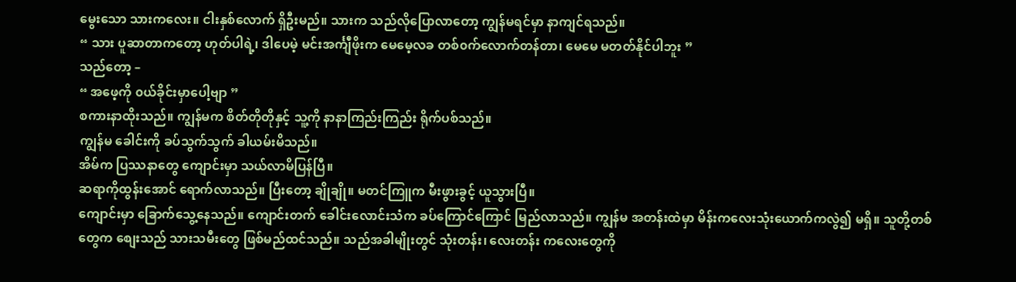မွေးသော သားကလေး။ ငါးနှစ်လောက် ရှိဦးမည်။ သားက သည်လိုပြောလာတော့ ကျွန်မရင်မှာ နာကျင်ရသည်။
“ သား ပူဆာတာကတော့ ဟုတ်ပါရဲ့၊ ဒါပေမဲ့ မင်းအင်္ကျီဖိုးက မေမေ့လခ တစ်၀က်လောက်တန်တာ၊ မေမေ မတတ်နိုင်ပါဘူး ”
သည်တော့ –
“ အဖေ့ကို ၀ယ်ခိုင်းမှာပေါ့ဗျာ ”
စကားနာထိုးသည်။ ကျွန်မက စိတ်တိုတိုနှင့် သူ့ကို နာနာကြည်းကြည်း ရိုက်ပစ်သည်။
ကျွန်မ ခေါင်းကို ခပ်သွက်သွက် ခါယမ်းမိသည်။
အိမ်က ပြဿနာတွေ ကျောင်းမှာ သယ်လာမိပြန်ပြီ။
ဆရာကိုထွန်းအောင် ရောက်လာသည်။ ပြီးတော့ ချိုချို။ မတင်ကြူက မီးဖွားခွင့် ယူသွားပြီ။
ကျောင်းမှာ ခြောက်သွေ့နေသည်။ ကျောင်းတက် ခေါင်းလောင်းသံက ခပ်ကြောင်ကြောင် မြည်လာသည်။ ကျွန်မ အတန်းထဲမှာ မိန်းကလေးသုံးယောက်ကလွဲ၍ မရှိ။ သူတို့တစ်တွေက စျေးသည် သားသမီးတွေ ဖြစ်မည်ထင်သည်။ သည်အခါမျိုးတွင် သုံးတန်း၊ လေးတန်း ကလေးတွေကို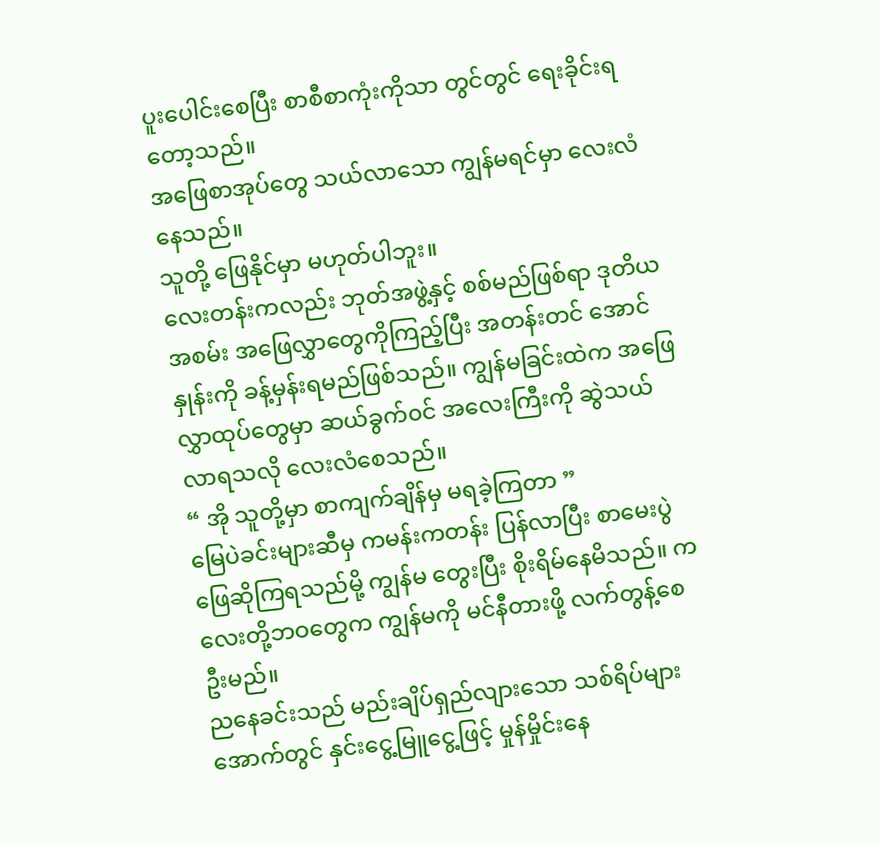ပူးပေါင်းစေပြီး စာစီစာကုံးကိုသာ တွင်တွင် ရေးခိုင်းရတော့သည်။
အဖြေစာအုပ်တွေ သယ်လာသော ကျွန်မရင်မှာ လေးလံနေသည်။
သူတို့ ဖြေနိုင်မှာ မဟုတ်ပါဘူး။
လေးတန်းကလည်း ဘုတ်အဖွဲ့နှင့် စစ်မည်ဖြစ်ရာ ဒုတိယအစမ်း အဖြေလွှာတွေကိုကြည့်ပြီး အတန်းတင် အောင်နှုန်းကို ခန့်မှန်းရမည်ဖြစ်သည်။ ကျွန်မခြင်းထဲက အဖြေလွှာထုပ်တွေမှာ ဆယ်ခွက်၀င် အလေးကြီးကို ဆွဲသယ်လာရသလို လေးလံစေသည်။
“ အို သူတို့မှာ စာကျက်ချိန်မှ မရခဲ့ကြတာ ”
မြေပဲခင်းများဆီမှ ကမန်းကတန်း ပြန်လာပြီး စာမေးပွဲ ဖြေဆိုကြရသည်မို့ ကျွန်မ တွေးပြီး စိုးရိမ်နေမိသည်။ ကလေးတို့ဘဝတွေက ကျွန်မကို မင်နီတားဖို့ လက်တွန့်စေဦးမည်။
ညနေခင်းသည် မည်းချိပ်ရှည်လျားသော သစ်ရိပ်များအောက်တွင် နှင်းငွေ့မြူငွေ့ဖြင့် မှုန်မှိုင်းနေ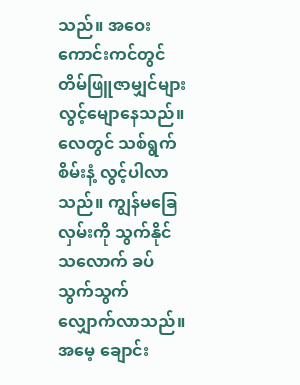သည်။ အဝေးကောင်းကင်တွင် တိမ်ဖြူဇာမျှင်များ လွင့်မျောနေသည်။ လေတွင် သစ်ရွက်စိမ်းနံ့ လွင့်ပါလာသည်။ ကျွန်မခြေလှမ်းကို သွက်နိုင်သလောက် ခပ်သွက်သွက် လျှောက်လာသည်။
အမေ့ ချောင်း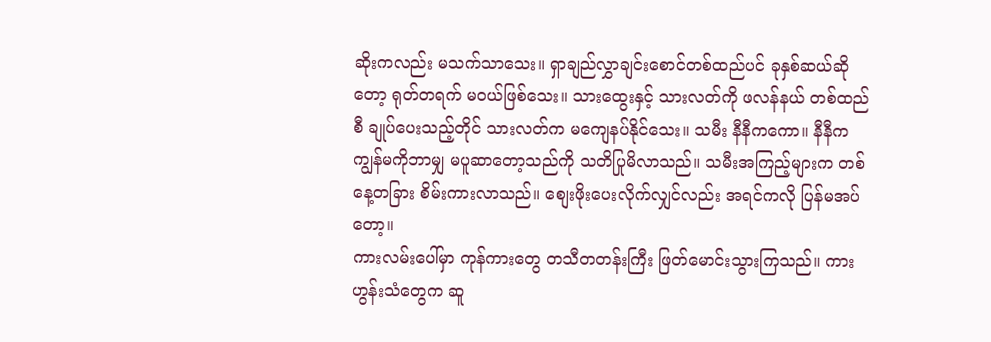ဆိုးကလည်း မသက်သာသေး။ ရှာချည်လွှာချင်းစောင်တစ်ထည်ပင် ခုနှစ်ဆယ်ဆိုတော့ ရုတ်တရက် မ၀ယ်ဖြစ်သေး။ သားထွေးနှင့် သားလတ်ကို ဖလန်နယ် တစ်ထည်စီ ချုပ်ပေးသည့်တိုင် သားလတ်က မကျေနပ်နိုင်သေး။ သမီး နီနီကကော။ နီနီက ကျွန်မကိုဘာမျှ မပူဆာတော့သည်ကို သတိပြုမိလာသည်။ သမီးအကြည့်များက တစ်နေ့တခြား စိမ်းကားလာသည်။ စျေးဖိုးပေးလိုက်လျှင်လည်း အရင်ကလို ပြန်မအပ်တော့။
ကားလမ်းပေါ်မှာ ကုန်ကားတွေ တသီတတန်းကြီး ဖြတ်မောင်းသွားကြသည်။ ကားဟွန်းသံတွေက ဆူ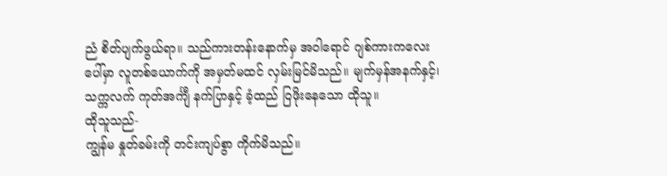ညံ စိတ်ပျက်ဖွယ်ရာ။ သည်ကားတန်းနောက်မှ အဝါရောင် ဂျစ်ကားကလေးပေါ်မှာ လူတစ်ယောက်ကို အမှတ်မထင် လှမ်းမြင်မိသည်။ မျက်မှန်အနက်နှင့်၊ သက္ကလက် ကုတ်အင်္ကျီ နက်ပြာနှင့် ခံ့ထည် ဝြဖိုးနေသော ထိုသူ။
ထိုသူသည်-
ကျွန်မ နှုတ်ခမ်းကို တင်းကျပ်စွာ ကိုက်မိသည်။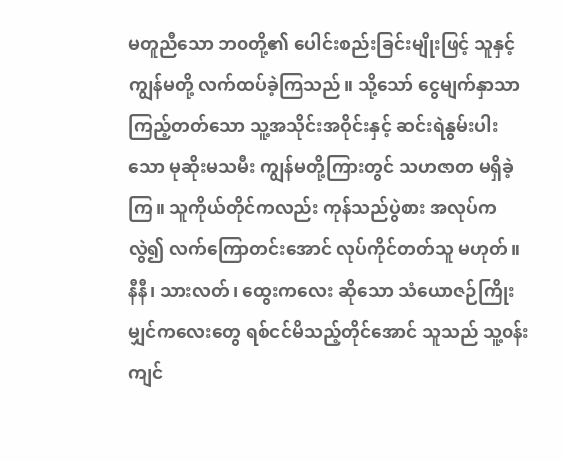မတူညီသော ဘ၀တို့၏ ပေါင်းစည်းခြင်းမျိုးဖြင့် သူနှင့် ကျွန်မတို့ လက်ထပ်ခဲ့ကြသည်။ သို့သော် ငွေမျက်နှာသာ ကြည့်တတ်သော သူ့အသိုင်းအဝိုင်းနှင့် ဆင်းရဲနွမ်းပါးသော မုဆိုးမသမီး ကျွန်မတို့ကြားတွင် သဟဇာတ မရှိခဲ့ကြ။ သူကိုယ်တိုင်ကလည်း ကုန်သည်ပွဲစား အလုပ်ကလွဲ၍ လက်ကြောတင်းအောင် လုပ်ကိုင်တတ်သူ မဟုတ်။ နီနီ၊ သားလတ်၊ ထွေးကလေး ဆိုသော သံယောဇဉ်ကြိုးမျှင်ကလေးတွေ ရစ်ငင်မိသည့်တိုင်အောင် သူသည် သူ့၀န်းကျင်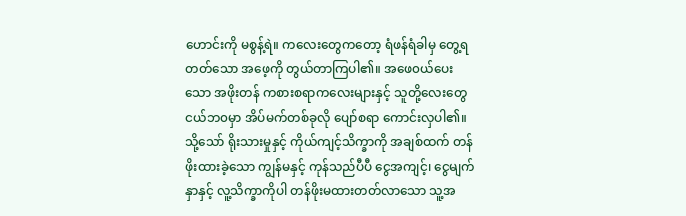ဟောင်းကို မစွန့်ရဲ။ ကလေးတွေကတော့ ရံဖန်ရံခါမှ တွေ့ရတတ်သော အဖေ့ကို တွယ်တာကြပါ၏။ အဖေ၀ယ်ပေးသော အဖိုးတန် ကစားစရာကလေးများနှင့် သူတို့လေးတွေ ငယ်ဘ၀မှာ အိပ်မက်တစ်ခုလို ပျော်စရာ ကောင်းလှပါ၏။ သို့သော် ရိုးသားမှုနှင့် ကိုယ်ကျင့်သိက္ခာကို အချစ်ထက် တန်ဖိုးထားခဲ့သော ကျွန်မနှင့် ကုန်သည်ပီပီ ငွေအကျင့်၊ ငွေမျက်နှာနှင့် လူ့သိက္ခာကိုပါ တန်ဖိုးမထားတတ်လာသော သူ့အ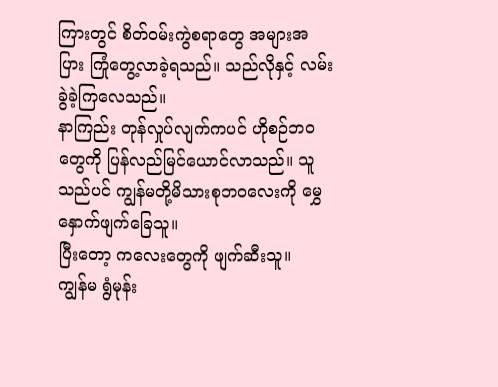ကြားတွင် စိတ်၀မ်းကွဲစရာတွေ အများအပြား ကြုံတွေ့လာခဲ့ရသည်။ သည်လိုနှင့် လမ်းခွဲခဲ့ကြလေသည်။
နာကြည်း တုန်လှုပ်လျက်ကပင် ဟိုစဉ်ဘဝတွေကို ပြန်လည်မြင်ယောင်လာသည်။ သူသည်ပင် ကျွန်မတို့မိသားစုဘဝလေးကို မွှေနှောက်ဖျက်ခြေသူ။
ပြီးတော့ ကလေးတွေကို ဖျက်ဆီးသူ။
ကျွန်မ ရွံမုန်း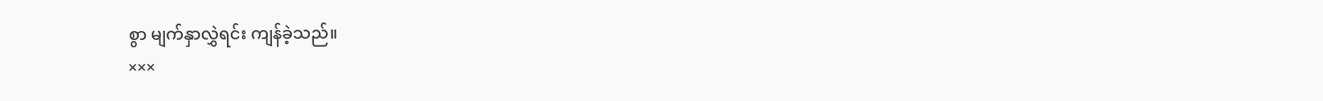စွာ မျက်နှာလွှဲရင်း ကျန်ခဲ့သည်။
×××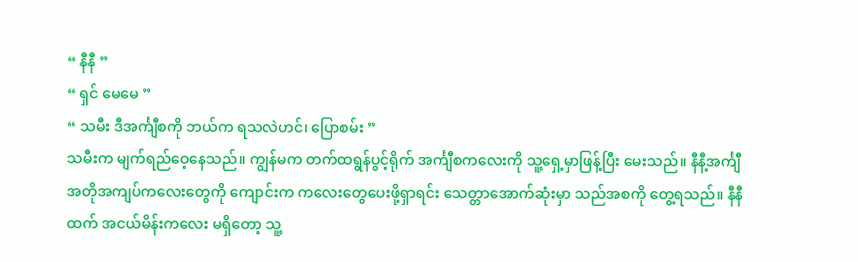“ နီနီ ”
“ ရှင် မေမေ ”
“ သမီး ဒီအင်္ကျီစကို ဘယ်က ရသလဲဟင်၊ ပြောစမ်း ”
သမီးက မျက်ရည်ဝေ့နေသည်။ ကျွန်မက တက်ထရွန်ပွင့်ရိုက် အင်္ကျီစကလေးကို သူ့ရှေ့မှာဖြန့်ပြီး မေးသည်။ နီနီ့အင်္ကျီ အတိုအကျပ်ကလေးတွေကို ကျောင်းက ကလေးတွေပေးဖို့ရှာရင်း သေတ္တာအောက်ဆုံးမှာ သည်အစကို တွေ့ရသည်။ နီနီထက် အငယ်မိန်းကလေး မရှိတော့ သူ့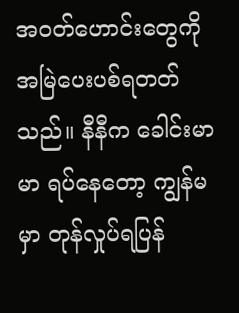အ၀တ်ဟောင်းတွေကို အမြဲပေးပစ်ရတတ်သည်။ နီနီက ခေါင်းမာမာ ရပ်နေတော့ ကျွန်မမှာ တုန်လှုပ်ရပြန်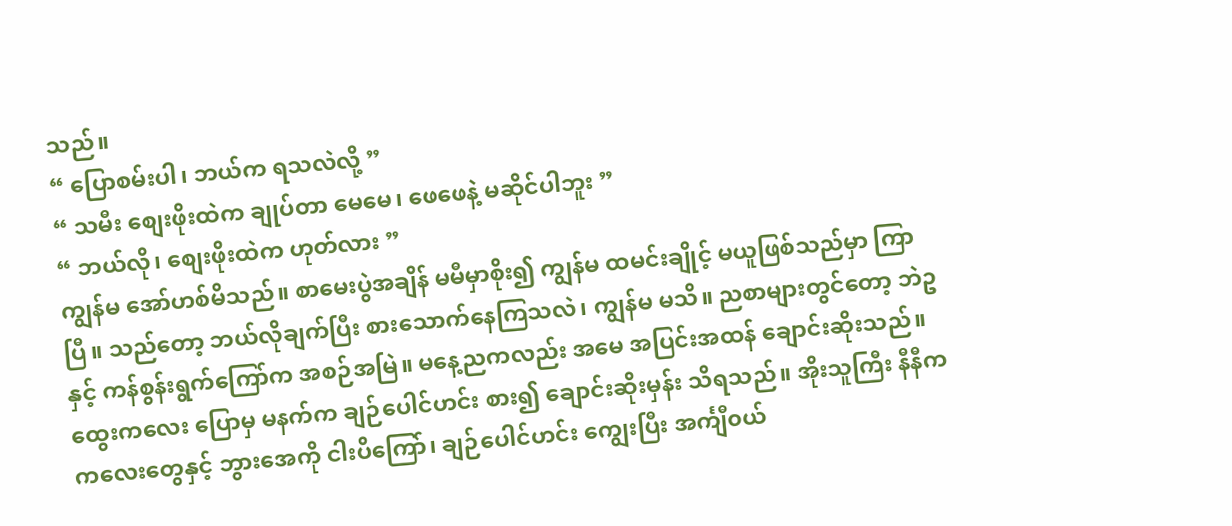သည်။
“ ပြောစမ်းပါ၊ ဘယ်က ရသလဲလို့ ”
“ သမီး စျေးဖိုးထဲက ချုပ်တာ မေမေ၊ ဖေဖေနဲ့ မဆိုင်ပါဘူး ”
“ ဘယ်လို၊ စျေးဖိုးထဲက ဟုတ်လား ”
ကျွန်မ အော်ဟစ်မိသည်။ စာမေးပွဲအချိန် မမီမှာစိုး၍ ကျွန်မ ထမင်းချိုင့် မယူဖြစ်သည်မှာ ကြာပြီ။ သည်တော့ ဘယ်လိုချက်ပြီး စားသောက်နေကြသလဲ၊ ကျွန်မ မသိ။ ညစာများတွင်တော့ ဘဲဥနှင့် ကန်စွန်းရွက်ကြော်က အစဉ်အမြဲ။ မနေ့ညကလည်း အမေ အပြင်းအထန် ချောင်းဆိုးသည်။ ထွေးကလေး ပြောမှ မနက်က ချဉ်ပေါင်ဟင်း စား၍ ချောင်းဆိုးမှန်း သိရသည်။ အိုးသူကြီး နီနီက ကလေးတွေနှင့် ဘွားအေကို ငါးပိကြော်၊ ချဉ်ပေါင်ဟင်း ကျွေးပြီး အင်္ကျီ၀ယ်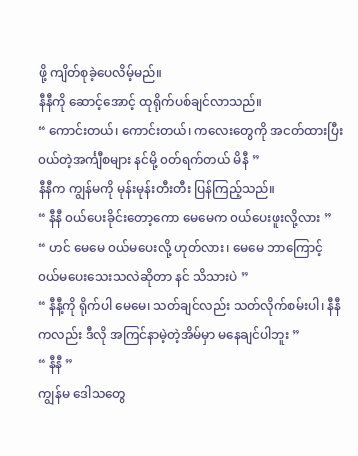ဖို့ ကျိတ်စုခဲ့ပေလိမ့်မည်။
နီနီကို ဆောင့်အောင့် ထုရိုက်ပစ်ချင်လာသည်။
“ ကောင်းတယ်၊ ကောင်းတယ်၊ ကလေးတွေကို အငတ်ထားပြီး ၀ယ်တဲ့အင်္ကျီစများ နင်မို့ ၀တ်ရက်တယ် မိနီ ”
နီနီက ကျွန်မကို မုန်းမုန်းတီးတီး ပြန်ကြည့်သည်။
“ နီနီ ၀ယ်ပေးခိုင်းတော့ကော မေမေက ၀ယ်ပေးဖူးလို့လား ”
“ ဟင် မေမေ ၀ယ်မပေးလို့ ဟုတ်လား၊ မေမေ ဘာကြောင့် ၀ယ်မပေးသေးသလဲဆိုတာ နင် သိသားပဲ ”
“ နီနီ့ကို ရိုက်ပါ မေမေ၊ သတ်ချင်လည်း သတ်လိုက်စမ်းပါ၊ နီနီကလည်း ဒီလို အကြင်နာမဲ့တဲ့အိမ်မှာ မနေချင်ပါဘူး ”
“ နီနီ ”
ကျွန်မ ဒေါသတွေ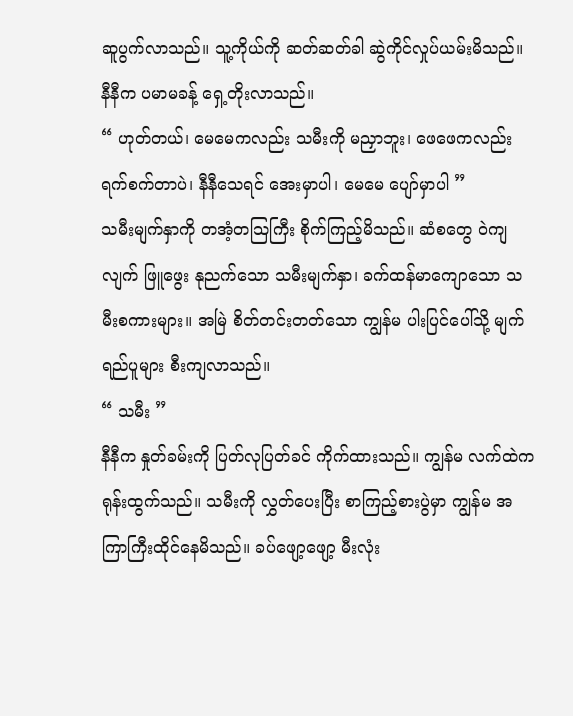ဆူပွက်လာသည်။ သူ့ကိုယ်ကို ဆတ်ဆတ်ခါ ဆွဲကိုင်လှုပ်ယမ်းမိသည်။ နီနီက ပမာမခန့် ရှေ့တိုးလာသည်။
“ ဟုတ်တယ်၊ မေမေကလည်း သမီးကို မညှာဘူး၊ ဖေဖေကလည်း ရက်စက်တာပဲ၊ နီနီသေရင် အေးမှာပါ၊ မေမေ ပျော်မှာပါ ”
သမီးမျက်နှာကို တအံ့တသြကြီး စိုက်ကြည့်မိသည်။ ဆံစတွေ ဝဲကျလျက် ဖြူဖွေး နုညက်သော သမီးမျက်နှာ၊ ခက်ထန်မာကျောသော သမီးစကားများ။ အမြဲ စိတ်တင်းတတ်သော ကျွန်မ ပါးပြင်ပေါ်သို့ မျက်ရည်ပူများ စီးကျလာသည်။
“ သမီး ”
နီနီက နှုတ်ခမ်းကို ပြတ်လုပြတ်ခင် ကိုက်ထားသည်။ ကျွန်မ လက်ထဲက ရုန်းထွက်သည်။ သမီးကို လွှတ်ပေးပြီး စာကြည့်စားပွဲမှာ ကျွန်မ အကြာကြီးထိုင်နေမိသည်။ ခပ်ဖျော့ဖျော့ မီးလုံး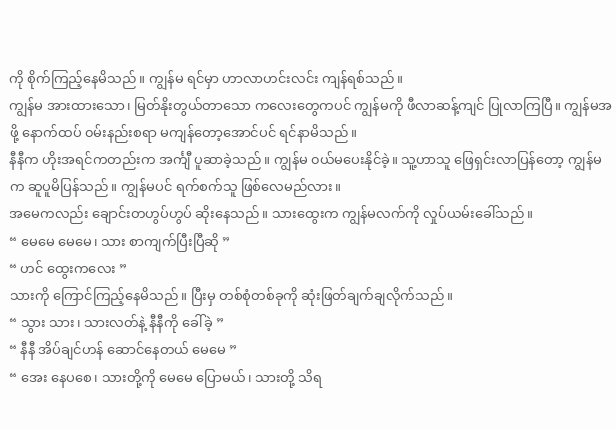ကို စိုက်ကြည့်နေမိသည်။ ကျွန်မ ရင်မှာ ဟာလာဟင်းလင်း ကျန်ရစ်သည်။
ကျွန်မ အားထားသော၊ မြတ်နိုးတွယ်တာသော ကလေးတွေကပင် ကျွန်မကို ဖီလာဆန့်ကျင် ပြုလာကြပြီ။ ကျွန်မအဖို့ နောက်ထပ် ၀မ်းနည်းစရာ မကျန်တော့အောင်ပင် ရင်နာမိသည်။
နီနီက ဟိုးအရင်ကတည်းက အင်္ကျီ ပူဆာခဲ့သည်။ ကျွန်မ ၀ယ်မပေးနိုင်ခဲ့။ သူ့ဟာသူ ဖြေရှင်းလာပြန်တော့ ကျွန်မက ဆူပူမိပြန်သည်။ ကျွန်မပင် ရက်စက်သူ ဖြစ်လေမည်လား။
အမေကလည်း ချောင်းတဟွပ်ဟွပ် ဆိုးနေသည်။ သားထွေးက ကျွန်မလက်ကို လှုပ်ယမ်းခေါ်သည်။
“ မေမေ မေမေ၊ သား စာကျက်ပြီးပြီဆို ”
“ ဟင် ထွေးကလေး ”
သားကို ကြောင်ကြည့်နေမိသည်။ ပြီးမှ တစ်စုံတစ်ခုကို ဆုံးဖြတ်ချက်ချလိုက်သည်။
“ သွား သား၊ သားလတ်နဲ့ နီနီကို ခေါ်ခဲ့ ”
“ နီနီ အိပ်ချင်ဟန် ဆောင်နေတယ် မေမေ ”
“ အေး နေပစေ၊ သားတို့ကို မေမေ ပြောမယ်၊ သားတို့ သိရ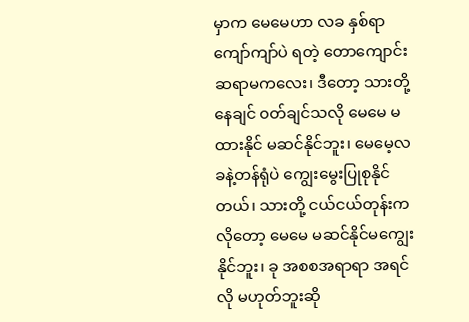မှာက မေမေဟာ လခ နှစ်ရာကျော်ကျာ်ပဲ ရတဲ့ တောကျောင်းဆရာမကလေး၊ ဒီတော့ သားတို့ နေချင် ၀တ်ချင်သလို မေမေ မထားနိုင် မဆင်နိုင်ဘူး၊ မေမေ့လခနဲ့တန်ရုံပဲ ကျွေးမွေးပြုစုနိုင်တယ်၊ သားတို့ ငယ်ငယ်တုန်းကလိုတော့ မေမေ မဆင်နိုင်မကျွေးနိုင်ဘူး၊ ခု အစစအရာရာ အရင်လို မဟုတ်ဘူးဆို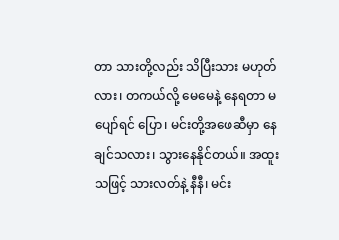တာ သားတို့လည်း သိပြီးသား မဟုတ်လား၊ တကယ်လို့ မေမေနဲ့ နေရတာ မပျော်ရင် ပြော၊ မင်းတို့အဖေဆီမှာ နေချင်သလား၊ သွားနေနိုင်တယ်။ အထူးသဖြင့် သားလတ်နဲ့ နီနီ၊ မင်း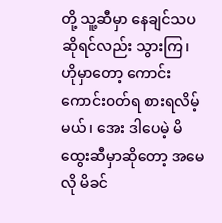တို့ သူ့ဆီမှာ နေချင်သပ ဆိုရင်လည်း သွားကြ၊ ဟိုမှာတော့ ကောင်းကောင်း၀တ်ရ စားရလိမ့်မယ်၊ အေး ဒါပေမဲ့ မိထွေးဆီမှာဆိုတော့ အမေလို မိခင်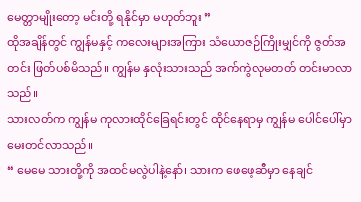မေတ္တာမျိုးတော့ မင်းတို့ ရနိုင်မှာ မဟုတ်ဘူး ”
ထိုအချိန်တွင် ကျွန်မနှင့် ကလေးများအကြား သံယောဇဉ်ကြိုးမျှင်ကို ဇွတ်အတင်း ဖြတ်ပစ်မိသည်။ ကျွန်မ နှလုံးသားသည် အက်ကွဲလုမတတ် တင်းမာလာသည်။
သားလတ်က ကျွန်မ ကုလားထိုင်ခြေရင်းတွင် ထိုင်နေရာမှ ကျွန်မ ပေါင်ပေါ်မှာ မေးတင်လာသည်။
“ မေမေ သားတို့ကို အထင်မလွဲပါနဲ့နော်၊ သားက ဖေဖေ့ဆီမှာ နေချင်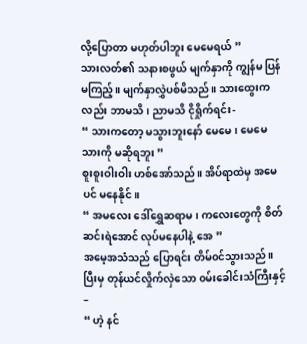လို့ပြောတာ မဟုတ်ပါဘူး မေမေရယ် ”
သားလတ်၏ သနားစဖွယ် မျက်နှာကို ကျွန်မ ပြန်မကြည့်။ မျက်နှာလွှဲပစ်မိသည်။ သားထွေးကလည်း ဘာမသိ၊ ညာမသိ ငိုရှိုက်ရင်း-
“ သားကတော့ မသွားဘူးနော် မေမေ၊ မေမေ သားကို မဆိုရဘူး ”
စူးစူးဝါးဝါး ဟစ်အော်သည်။ အိပ်ရာထဲမှ အမေပင် မနေနိုင်။
“ အမလေး ဒေါ်ရွှေဆရာမ၊ ကလေးတွေကို စိတ်ဆင်းရဲအောင် လုပ်မနေပါနဲ့ အေ ”
အမေ့အသံသည် ပြောရင်း တိမ်၀င်သွားသည်။ ပြီးမှ တုန်ယင်လှိုက်လှဲသော ၀မ်းခေါင်းသံကြီးနှင့် –
“ ဟဲ့ နင်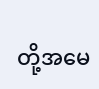တို့အမေ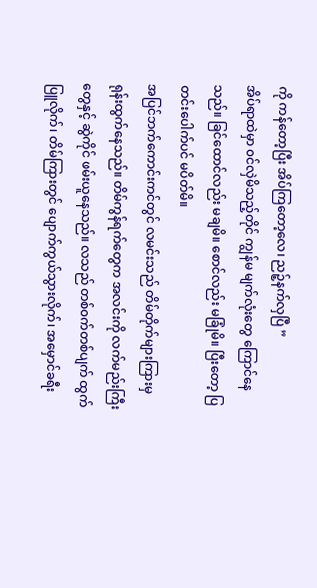ကို ကန်တော့ပြီး အိပ်ကြတော့လေ၊ ညဉ့်နက်လှပြီ ”
အိပ်ရာထဲမှာ ၀င်လှဲမိသည့်တိုင် ကျွန်မ မျက်လုံးတွေ ကြောင်နေသည်။ ခြင်ထောင်လည်း မချမိ။ စောင်လည်း မခြုံမိ။ ပြီးတော့ ပြတင်းပေါက်ပင် မပိတ်မိ။
အပြင်ဘက်ကောင်းကင်တွင် လမင်းသည် တိမ်တိုက်များကြားမှ ရုန်းထွက်နေသည်။ တိမ်ကွန်ရက်တွေက အလင်းကို လက်မည်းကြီးတွေနှင့် ဆွဲကိုင် ဖမ်းယူနေသည်။ လသည် တစ်၀က်တစ်ပျက် ထွက်ပြူလိုက်၊ တိမ်ကြားတွင် ပျောက်ကွယ်သွားလိုက်၊ အမှောင်ခရီး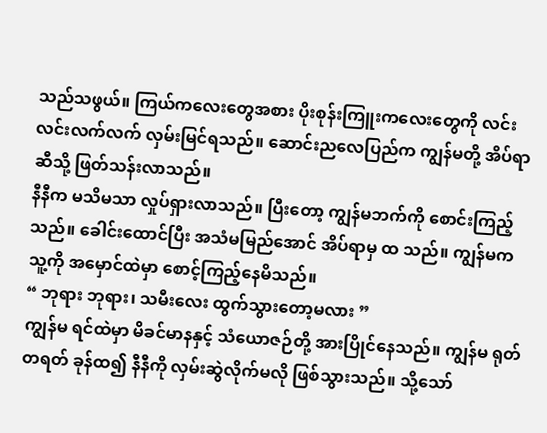သည်သဖွယ်။ ကြယ်ကလေးတွေအစား ပိုးစုန်းကြူးကလေးတွေကို လင်းလင်းလက်လက် လှမ်းမြင်ရသည်။ ဆောင်းညလေပြည်က ကျွန်မတို့ အိပ်ရာဆီသို့ ဖြတ်သန်းလာသည်။
နီနီက မသိမသာ လှုပ်ရှားလာသည်။ ပြီးတော့ ကျွန်မဘက်ကို စောင်းကြည့်သည်။ ခေါင်းထောင်ပြီး အသံမမြည်အောင် အိပ်ရာမှ ထ သည်။ ကျွန်မက သူ့ကို အမှောင်ထဲမှာ စောင့်ကြည့်နေမိသည်။
“ ဘုရား ဘုရား၊ သမီးလေး ထွက်သွားတော့မလား ”
ကျွန်မ ရင်ထဲမှာ မိခင်မာနနှင့် သံယောဇဉ်တို့ အားပြိုင်နေသည်။ ကျွန်မ ရုတ်တရတ် ခုန်ထ၍ နီနီကို လှမ်းဆွဲလိုက်မလို ဖြစ်သွားသည်။ သို့သော်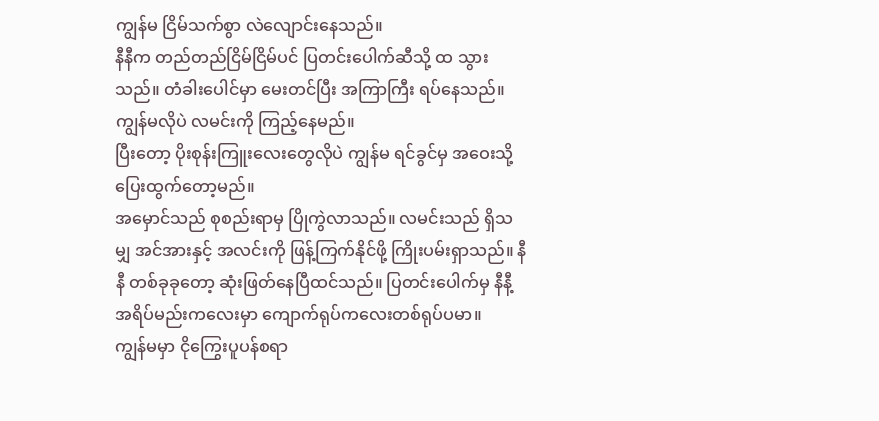ကျွန်မ ငြိမ်သက်စွာ လဲလျောင်းနေသည်။
နီနီက တည်တည်ငြိမ်ငြိမ်ပင် ပြတင်းပေါက်ဆီသို့ ထ သွားသည်။ တံခါးပေါင်မှာ မေးတင်ပြီး အကြာကြီး ရပ်နေသည်။ ကျွန်မလိုပဲ လမင်းကို ကြည့်နေမည်။
ပြီးတော့ ပိုးစုန်းကြူးလေးတွေလိုပဲ ကျွန်မ ရင်ခွင်မှ အဝေးသို့ ပြေးထွက်တော့မည်။
အမှောင်သည် စုစည်းရာမှ ပြိုကွဲလာသည်။ လမင်းသည် ရှိသမျှ အင်အားနှင့် အလင်းကို ဖြန့်ကြက်နိုင်ဖို့ ကြိုးပမ်းရှာသည်။ နီနီ တစ်ခုခုတော့ ဆုံးဖြတ်နေပြီထင်သည်။ ပြတင်းပေါက်မှ နီနီ့ အရိပ်မည်းကလေးမှာ ကျောက်ရုပ်ကလေးတစ်ရုပ်ပမာ။
ကျွန်မမှာ ငိုကြွေးပူပန်စရာ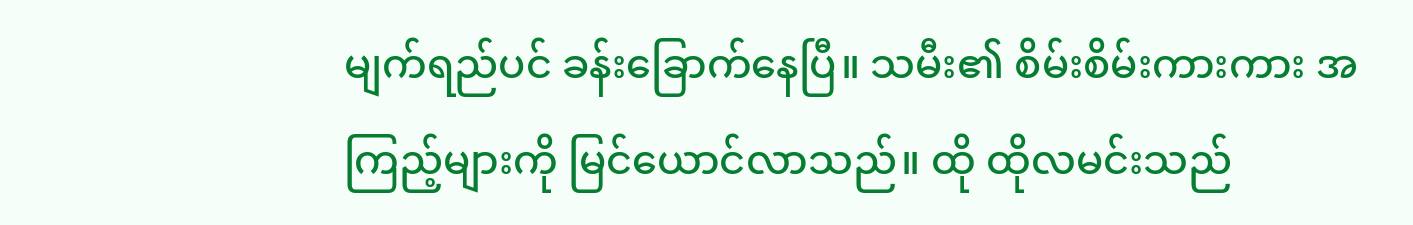မျက်ရည်ပင် ခန်းခြောက်နေပြီ။ သမီး၏ စိမ်းစိမ်းကားကား အကြည့်များကို မြင်ယောင်လာသည်။ ထို ထိုလမင်းသည်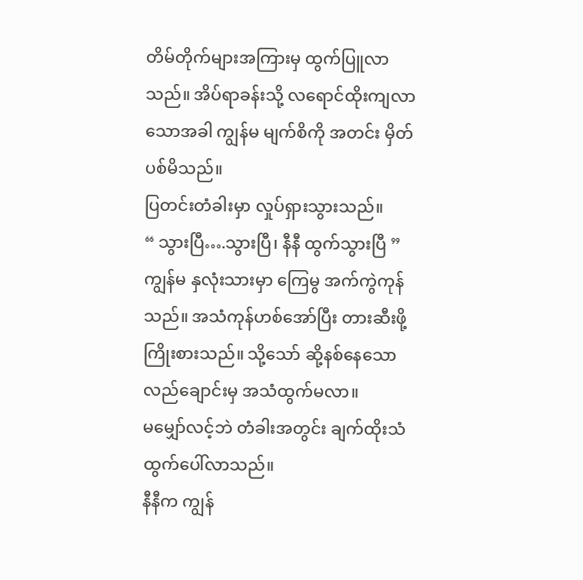တိမ်တိုက်များအကြားမှ ထွက်ပြူလာသည်။ အိပ်ရာခန်းသို့ လရောင်ထိုးကျလာသောအခါ ကျွန်မ မျက်စိကို အတင်း မှိတ်ပစ်မိသည်။
ပြတင်းတံခါးမှာ လှုပ်ရှားသွားသည်။
“ သွားပြီ….သွားပြီ၊ နီနီ ထွက်သွားပြီ ”
ကျွန်မ နှလုံးသားမှာ ကြေမွ အက်ကွဲကုန်သည်။ အသံကုန်ဟစ်အော်ပြီး တားဆီးဖို့ ကြိုးစားသည်။ သို့သော် ဆို့နစ်နေသော လည်ချောင်းမှ အသံထွက်မလာ။
မမျှော်လင့်ဘဲ တံခါးအတွင်း ချက်ထိုးသံ ထွက်ပေါ်လာသည်။
နီနီက ကျွန်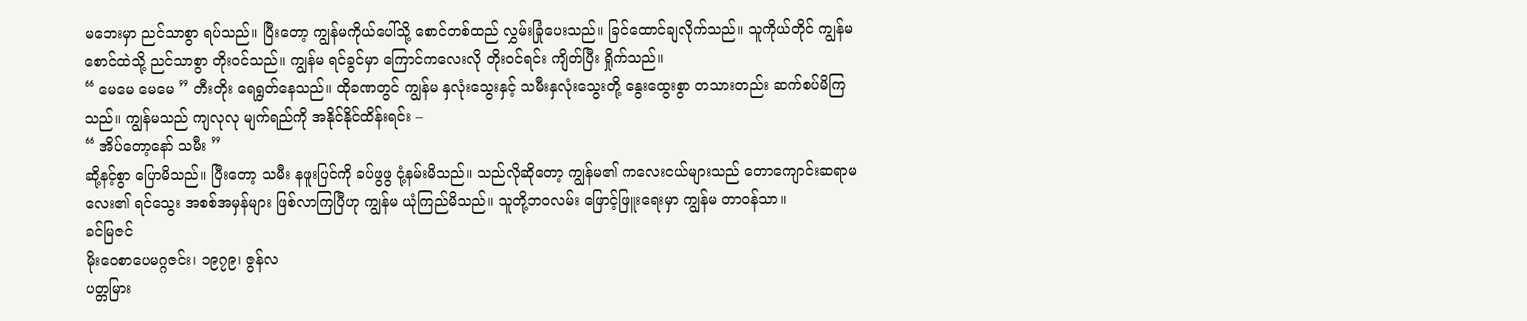မဘေးမှာ ညင်သာစွာ ရပ်သည်။ ပြီးတော့ ကျွန်မကိုယ်ပေါ်သို့ စောင်တစ်ထည် လွှမ်းခြုံပေးသည်။ ခြင်ထောင်ချလိုက်သည်။ သူကိုယ်တိုင် ကျွန်မစောင်ထဲသို့ ညင်သာစွာ တိုး၀င်သည်။ ကျွန်မ ရင်ခွင်မှာ ကြောင်ကလေးလို တိုး၀င်ရင်း ကျိတ်ပြီး ရှိုက်သည်။
“ မေမေ မေမေ ” တီးတိုး ရေရွတ်နေသည်။ ထိုခဏတွင် ကျွန်မ နှလုံးသွေးနှင့် သမီးနှလုံးသွေးတို့ နွေးထွေးစွာ တသားတည်း ဆက်စပ်မိကြသည်။ ကျွန်မသည် ကျလုလု မျက်ရည်ကို အနိုင်နိုင်ထိန်းရင်း –
“ အိပ်တော့နော် သမီး ”
ဆို့နင့်စွာ ပြောမိသည်။ ပြီးတော့ သမီး နဖူးပြင်ကို ခပ်ဖွဖွ ငုံ့နမ်းမိသည်။ သည်လိုဆိုတော့ ကျွန်မ၏ ကလေးငယ်များသည် တောကျောင်းဆရာမလေး၏ ရင်သွေး အစစ်အမှန်များ ဖြစ်လာကြပြီဟု ကျွန်မ ယုံကြည်မိသည်။ သူတို့ဘ၀လမ်း ဖြောင့်ဖြူးရေးမှာ ကျွန်မ တာ၀န်သာ။
ခင်မြဇင်
မိုးဝေစာပေမဂ္ဂဇင်း၊ ၁၉၇၉၊ ဇွန်လ
ပတ္တမြား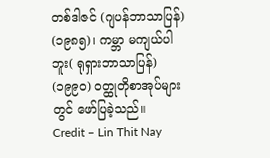တစ်ဒါဇင် (ဂျပန်ဘာသာပြန်) (၁၉၈၅)၊ ကမ္ဘာ မကျယ်ပါဘူး( ရုရှားဘာသာပြန်) (၁၉၉၀) ၀တ္ထုတိုစာအုပ်များတွင် ဖော်ပြခဲ့သည်။
Credit – Lin Thit Nay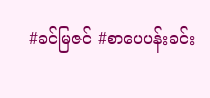#ခင်မြဇင် #စာပေပန်းခင်း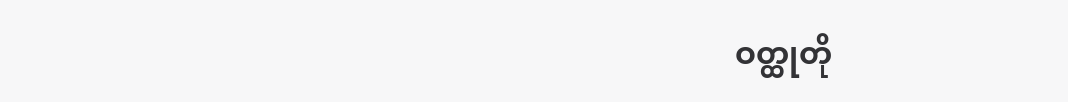ဝတ္ထုတို